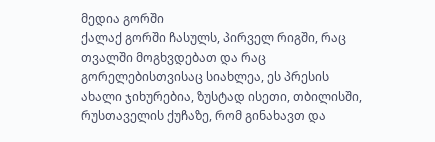მედია გორში
ქალაქ გორში ჩასულს, პირველ რიგში, რაც თვალში მოგხვდებათ და რაც გორელებისთვისაც სიახლეა, ეს პრესის ახალი ჯიხურებია, ზუსტად ისეთი, თბილისში, რუსთაველის ქუჩაზე, რომ გინახავთ და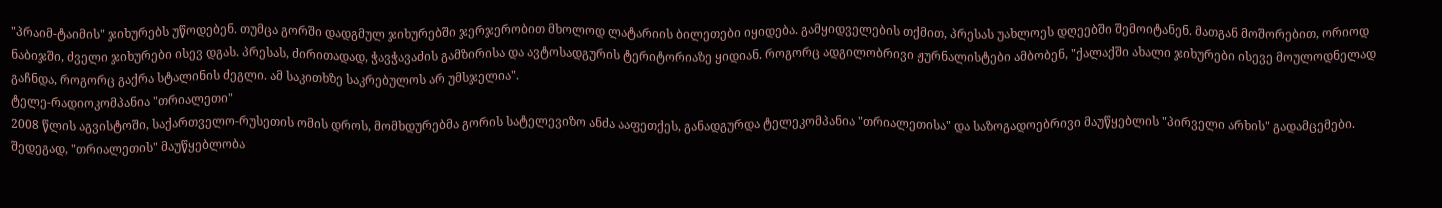"პრაიმ-ტაიმის" ჯიხურებს უწოდებენ. თუმცა გორში დადგმულ ჯიხურებში ჯერჯერობით მხოლოდ ლატარიის ბილეთები იყიდება. გამყიდველების თქმით, პრესას უახლოეს დღეებში შემოიტანენ. მათგან მოშორებით, ორიოდ ნაბიჯში, ძველი ჯიხურები ისევ დგას. პრესას, ძირითადად, ჭავჭავაძის გამზირისა და ავტოსადგურის ტერიტორიაზე ყიდიან. როგორც ადგილობრივი ჟურნალისტები ამბობენ, "ქალაქში ახალი ჯიხურები ისევე მოულოდნელად გაჩნდა, როგორც გაქრა სტალინის ძეგლი. ამ საკითხზე საკრებულოს არ უმსჯელია".
ტელე-რადიოკომპანია "თრიალეთი"
2008 წლის აგვისტოში, საქართველო-რუსეთის ომის დროს, მომხდურებმა გორის სატელევიზო ანძა ააფეთქეს, განადგურდა ტელეკომპანია "თრიალეთისა" და საზოგადოებრივი მაუწყებლის "პირველი არხის" გადამცემები. შედეგად, "თრიალეთის" მაუწყებლობა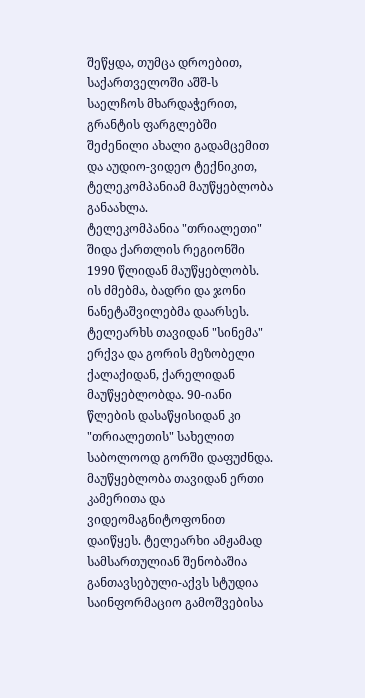შეწყდა, თუმცა დროებით, საქართველოში აშშ-ს საელჩოს მხარდაჭერით, გრანტის ფარგლებში შეძენილი ახალი გადამცემით და აუდიო-ვიდეო ტექნიკით, ტელეკომპანიამ მაუწყებლობა განაახლა.
ტელეკომპანია "თრიალეთი" შიდა ქართლის რეგიონში 1990 წლიდან მაუწყებლობს. ის ძმებმა, ბადრი და ჯონი ნანეტაშვილებმა დაარსეს. ტელეარხს თავიდან "სინემა" ერქვა და გორის მეზობელი ქალაქიდან, ქარელიდან მაუწყებლობდა. 90-იანი წლების დასაწყისიდან კი "თრიალეთის" სახელით საბოლოოდ გორში დაფუძნდა.
მაუწყებლობა თავიდან ერთი კამერითა და ვიდეომაგნიტოფონით დაიწყეს. ტელეარხი ამჟამად სამსართულიან შენობაშია განთავსებული-აქვს სტუდია საინფორმაციო გამოშვებისა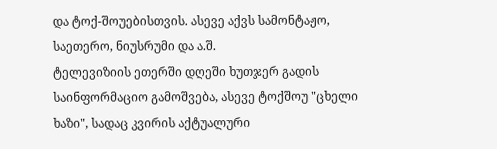და ტოქ-შოუებისთვის. ასევე აქვს სამონტაჟო, საეთერო, ნიუსრუმი და ა.შ.
ტელევიზიის ეთერში დღეში ხუთჯერ გადის საინფორმაციო გამოშვება, ასევე ტოქშოუ "ცხელი ხაზი", სადაც კვირის აქტუალური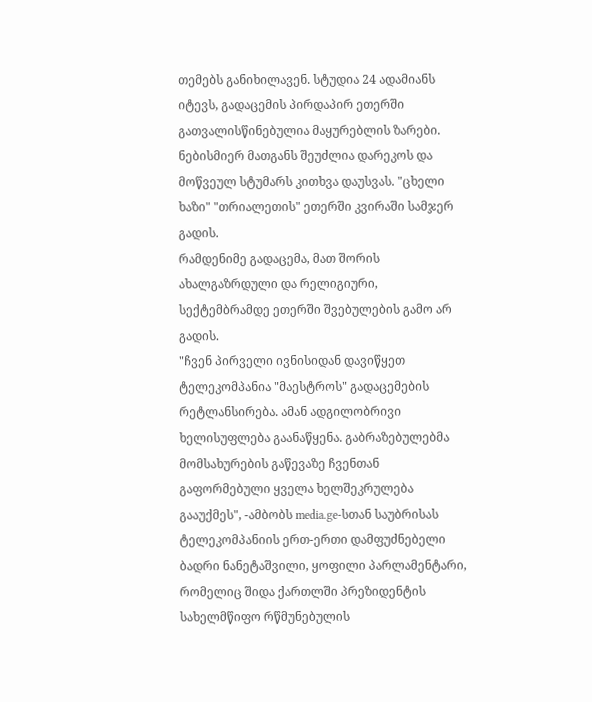თემებს განიხილავენ. სტუდია 24 ადამიანს იტევს, გადაცემის პირდაპირ ეთერში გათვალისწინებულია მაყურებლის ზარები. ნებისმიერ მათგანს შეუძლია დარეკოს და მოწვეულ სტუმარს კითხვა დაუსვას. "ცხელი ხაზი" "თრიალეთის" ეთერში კვირაში სამჯერ გადის.
რამდენიმე გადაცემა, მათ შორის ახალგაზრდული და რელიგიური, სექტემბრამდე ეთერში შვებულების გამო არ გადის.
"ჩვენ პირველი ივნისიდან დავიწყეთ ტელეკომპანია "მაესტროს" გადაცემების
რეტლანსირება. ამან ადგილობრივი ხელისუფლება გაანაწყენა. გაბრაზებულებმა მომსახურების გაწევაზე ჩვენთან გაფორმებული ყველა ხელშეკრულება გააუქმეს", -ამბობს media.ge-სთან საუბრისას ტელეკომპანიის ერთ-ერთი დამფუძნებელი ბადრი ნანეტაშვილი, ყოფილი პარლამენტარი, რომელიც შიდა ქართლში პრეზიდენტის სახელმწიფო რწმუნებულის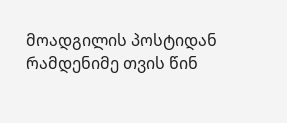მოადგილის პოსტიდან რამდენიმე თვის წინ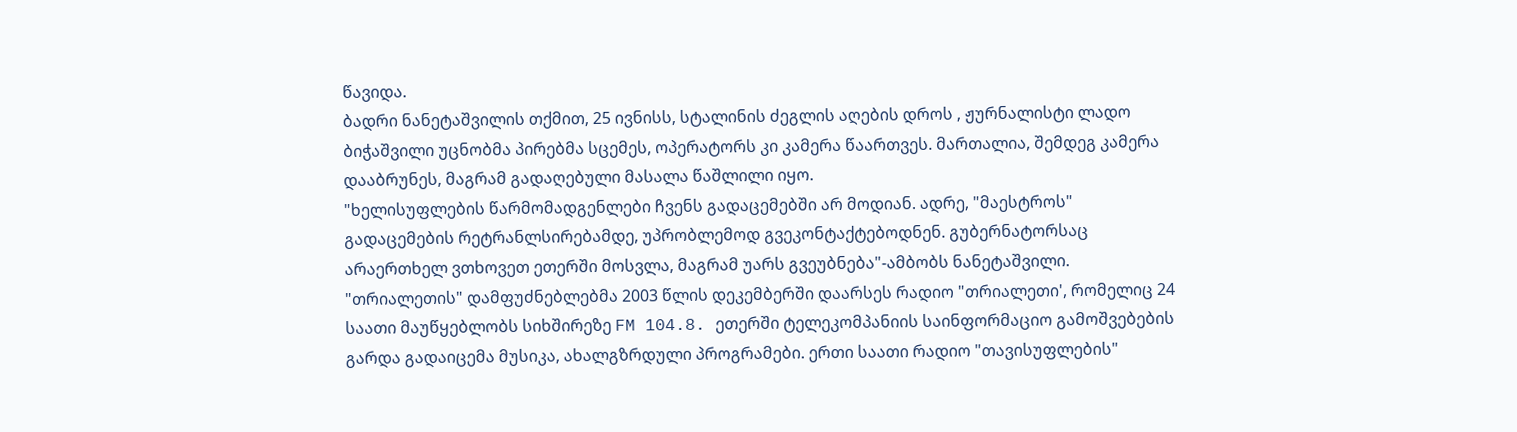წავიდა.
ბადრი ნანეტაშვილის თქმით, 25 ივნისს, სტალინის ძეგლის აღების დროს , ჟურნალისტი ლადო ბიჭაშვილი უცნობმა პირებმა სცემეს, ოპერატორს კი კამერა წაართვეს. მართალია, შემდეგ კამერა დააბრუნეს, მაგრამ გადაღებული მასალა წაშლილი იყო.
"ხელისუფლების წარმომადგენლები ჩვენს გადაცემებში არ მოდიან. ადრე, "მაესტროს" გადაცემების რეტრანლსირებამდე, უპრობლემოდ გვეკონტაქტებოდნენ. გუბერნატორსაც არაერთხელ ვთხოვეთ ეთერში მოსვლა, მაგრამ უარს გვეუბნება"-ამბობს ნანეტაშვილი.
"თრიალეთის" დამფუძნებლებმა 2003 წლის დეკემბერში დაარსეს რადიო "თრიალეთი', რომელიც 24 საათი მაუწყებლობს სიხშირეზე FM 104.8. ეთერში ტელეკომპანიის საინფორმაციო გამოშვებების გარდა გადაიცემა მუსიკა, ახალგზრდული პროგრამები. ერთი საათი რადიო "თავისუფლების"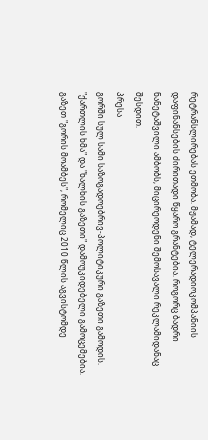რეტრანსლირებას ეთმობა. მჟამად, ტელერადიოკომპანიის დაფინანსების ძირითადი წყარო გრანტებია. როგორც ბადრი ნანეტაშვილი ამბობს, მიცირეოდენი შემოსავალი რეკლამიდანაც შესდით.
პრესა
გორში სულ სამი საზოგადოებრივ-პოლიტიკური გაზეთი გამოდის. "ქართლის ხმა" და "ხალხის გაზეთი" დამოუკიდებელი გამოცემებია. გაზეთ "გორის მოამბეს", რომელიც 2010 წლის აგვისტომდე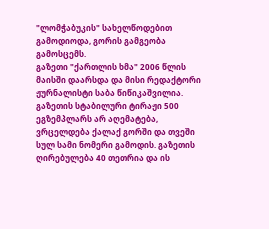"ლომჭაბუკის" სახელწოდებით გამოდიოდა, გორის გამგეობა გამოსცემს.
გაზეთი "ქართლის ხმა" 2006 წლის მაისში დაარსდა და მისი რედაქტორი ჟურნალისტი საბა წიწიკაშვილია. გაზეთის სტაბილური ტირაჟი 500 ეგზემპლარს არ აღემატება, ვრცელდება ქალაქ გორში და თვეში სულ სამი ნომერი გამოდის. გაზეთის ღირებულება 40 თეთრია და ის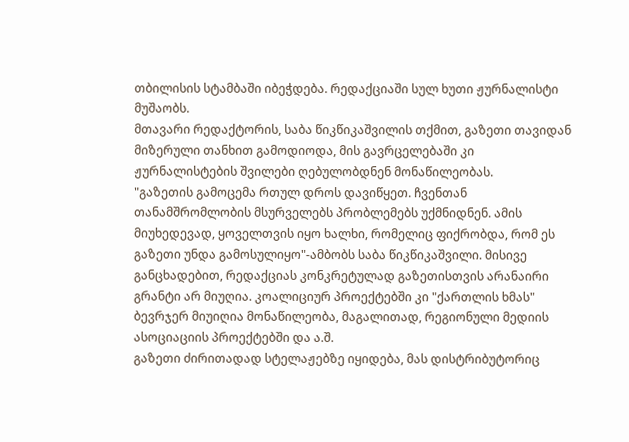თბილისის სტამბაში იბეჭდება. რედაქციაში სულ ხუთი ჟურნალისტი მუშაობს.
მთავარი რედაქტორის, საბა წიკწიკაშვილის თქმით, გაზეთი თავიდან მიზერული თანხით გამოდიოდა, მის გავრცელებაში კი ჟურნალისტების შვილები ღებულობდნენ მონაწილეობას.
"გაზეთის გამოცემა რთულ დროს დავიწყეთ. ჩვენთან თანამშრომლობის მსურველებს პრობლემებს უქმნიდნენ. ამის მიუხედევად, ყოველთვის იყო ხალხი, რომელიც ფიქრობდა, რომ ეს გაზეთი უნდა გამოსულიყო"-ამბობს საბა წიკწიკაშვილი. მისივე განცხადებით, რედაქციას კონკრეტულად გაზეთისთვის არანაირი გრანტი არ მიუღია. კოალიციურ პროექტებში კი "ქართლის ხმას" ბევრჯერ მიუიღია მონაწილეობა, მაგალითად, რეგიონული მედიის ასოციაციის პროექტებში და ა.შ.
გაზეთი ძირითადად სტელაჟებზე იყიდება, მას დისტრიბუტორიც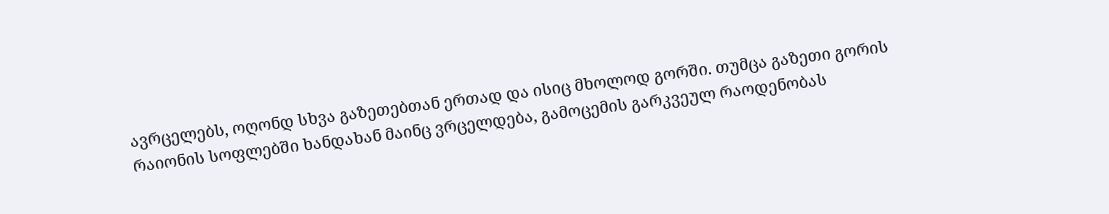ავრცელებს, ოღონდ სხვა გაზეთებთან ერთად და ისიც მხოლოდ გორში. თუმცა გაზეთი გორის რაიონის სოფლებში ხანდახან მაინც ვრცელდება, გამოცემის გარკვეულ რაოდენობას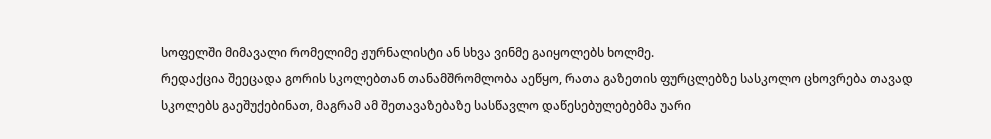სოფელში მიმავალი რომელიმე ჟურნალისტი ან სხვა ვინმე გაიყოლებს ხოლმე.
რედაქცია შეეცადა გორის სკოლებთან თანამშრომლობა აეწყო, რათა გაზეთის ფურცლებზე სასკოლო ცხოვრება თავად სკოლებს გაეშუქებინათ, მაგრამ ამ შეთავაზებაზე სასწავლო დაწესებულებებმა უარი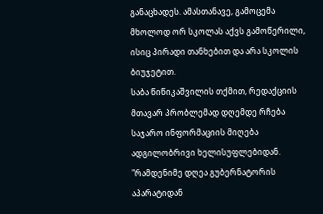განაცხადეს. ამასთანავე, გამოცემა მხოლოდ ორ სკოლას აქვს გამოწერილი, ისიც პირადი თანხებით და არა სკოლის ბიუჯეტით.
საბა წიწიკაშვილის თქმით, რედაქციის მთავარ პრობლემად დღემდე რჩება საჯარო ინფორმაციის მიღება ადგილობრივი ხელისუფლებიდან.
"რამდენიმე დღეა გუბერნატორის აპარატიდან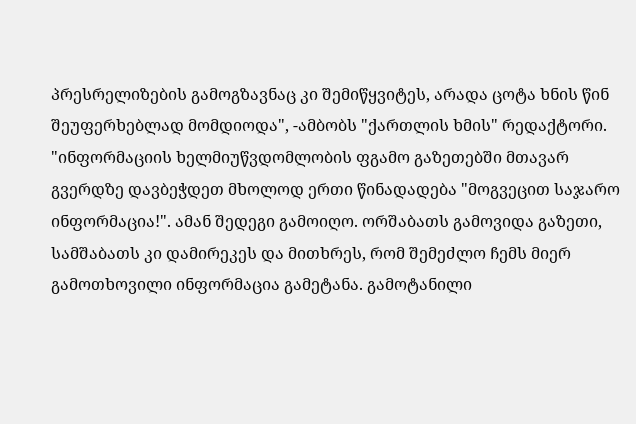პრესრელიზების გამოგზავნაც კი შემიწყვიტეს, არადა ცოტა ხნის წინ შეუფერხებლად მომდიოდა", -ამბობს "ქართლის ხმის" რედაქტორი.
"ინფორმაციის ხელმიუწვდომლობის ფგამო გაზეთებში მთავარ გვერდზე დავბეჭდეთ მხოლოდ ერთი წინადადება "მოგვეცით საჯარო ინფორმაცია!". ამან შედეგი გამოიღო. ორშაბათს გამოვიდა გაზეთი, სამშაბათს კი დამირეკეს და მითხრეს, რომ შემეძლო ჩემს მიერ გამოთხოვილი ინფორმაცია გამეტანა. გამოტანილი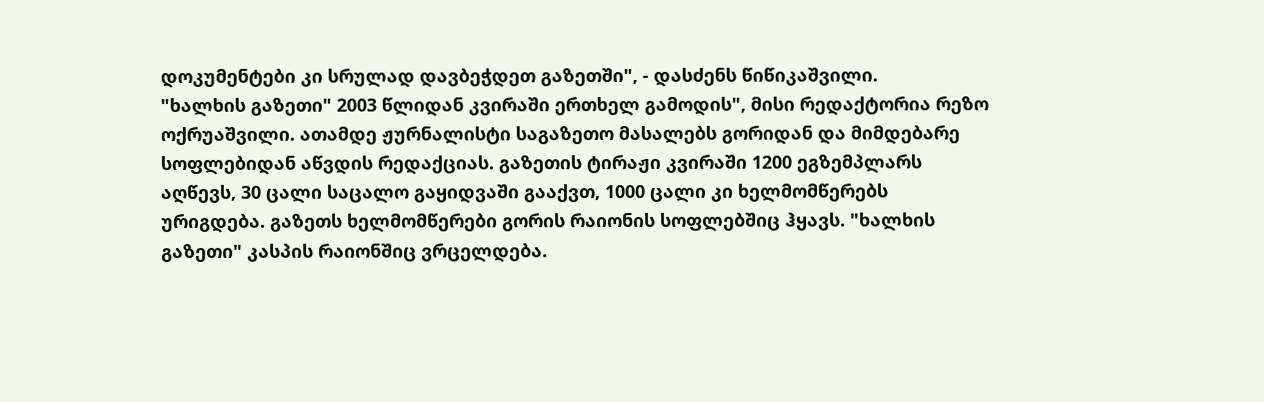დოკუმენტები კი სრულად დავბეჭდეთ გაზეთში", - დასძენს წიწიკაშვილი.
"ხალხის გაზეთი" 2003 წლიდან კვირაში ერთხელ გამოდის", მისი რედაქტორია რეზო ოქრუაშვილი. ათამდე ჟურნალისტი საგაზეთო მასალებს გორიდან და მიმდებარე სოფლებიდან აწვდის რედაქციას. გაზეთის ტირაჟი კვირაში 1200 ეგზემპლარს აღწევს, 30 ცალი საცალო გაყიდვაში გააქვთ, 1000 ცალი კი ხელმომწერებს ურიგდება. გაზეთს ხელმომწერები გორის რაიონის სოფლებშიც ჰყავს. "ხალხის გაზეთი" კასპის რაიონშიც ვრცელდება.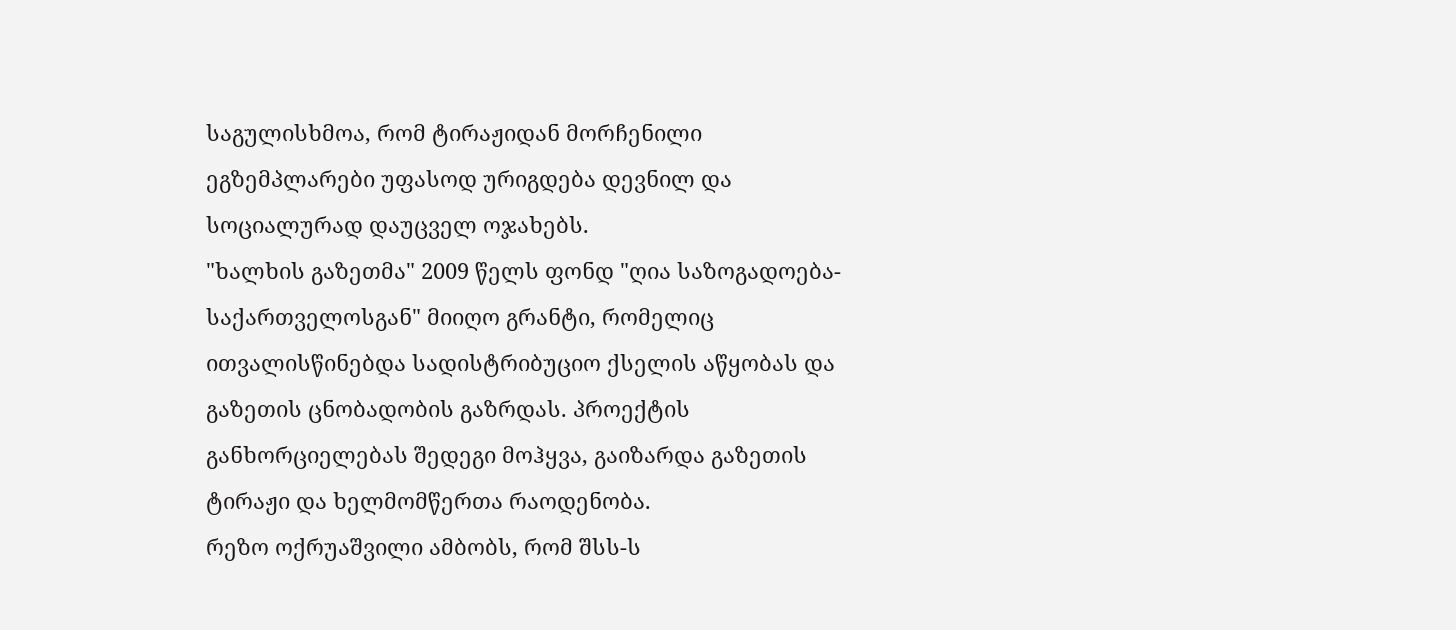საგულისხმოა, რომ ტირაჟიდან მორჩენილი ეგზემპლარები უფასოდ ურიგდება დევნილ და სოციალურად დაუცველ ოჯახებს.
"ხალხის გაზეთმა" 2009 წელს ფონდ "ღია საზოგადოება-საქართველოსგან" მიიღო გრანტი, რომელიც ითვალისწინებდა სადისტრიბუციო ქსელის აწყობას და გაზეთის ცნობადობის გაზრდას. პროექტის განხორციელებას შედეგი მოჰყვა, გაიზარდა გაზეთის ტირაჟი და ხელმომწერთა რაოდენობა.
რეზო ოქრუაშვილი ამბობს, რომ შსს-ს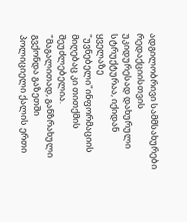ადგილობრივი სამმსახურები რედაქციისთვის უკიდურესად დახურული სტრუქტურაა, იქიდან ყველაზე "უვნებელი"ინფორმაციის მიღებაც კი თითქმის შეუძლებელია.
"მაგალითად, განზრახული გვქონდა გაზეთში პოლიციელი ქალის ერთი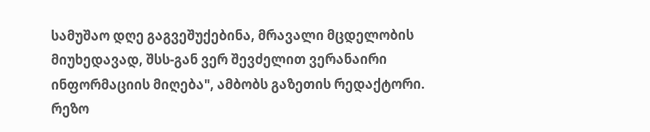სამუშაო დღე გაგვეშუქებინა, მრავალი მცდელობის მიუხედავად, შსს-გან ვერ შევძელით ვერანაირი ინფორმაციის მიღება", ამბობს გაზეთის რედაქტორი.
რეზო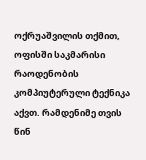ოქრუაშვილის თქმით, ოფისში საკმარისი რაოდენობის კომპიუტერული ტექნიკა აქვთ. რამდენიმე თვის წინ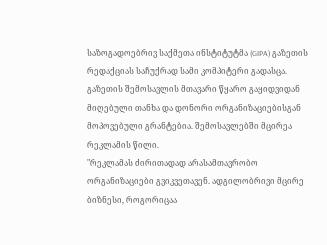საზოგადოებრივ საქმეთა ინსტიტუტმა (GIPA) გაზეთის რედაქციას საჩუქრად სამი კომპიტერი გადასცა. გაზეთის შემოსავლის მთავარი წყარო გაყიდვიდან მიღებული თანხა და დონორი ორგანიზაციებისგან მოპოვებული გრანტებია. შემოსავლებში მცირეა რეკლამის წილი.
"რეკლამას ძირითადად არასამთავრობო ორგანიზაციები გვიკვეთავენ. ადგილობრივი მცირე ბიზნესი, როგორიცაა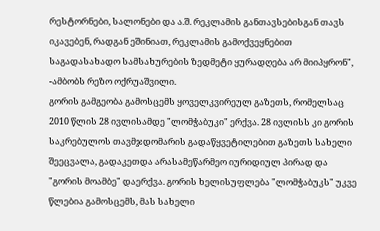რესტორნები, სალონები და ა.შ. რეკლამის განთავსებისგან თავს იკავებენ, რადგან ეშინიათ, რეკლამის გამოქვეყნებით საგადასახადო სამსახურების ზედმეტი ყურადღება არ მიიპყრონ", -ამბობს რეზო ოქრუაშვილი.
გორის გამგეობა გამოსცემს ყოველკვირეულ გაზეთს, რომელსაც 2010 წლის 28 ივლისამდე "ლომჭაბუკი" ერქვა. 28 ივლისს კი გორის საკრებულოს თავმჯდომარის გადაწყვეტილებით გაზეთს სახელი შეეცვალა, გადაკეთდა არასამეწარმეო იურიდიულ პირად და "გორის მოამბე" დაერქვა. გორის ხელისუფლება "ლომჭაბუკს" უკვე წლებია გამოსცემს, მას სახელი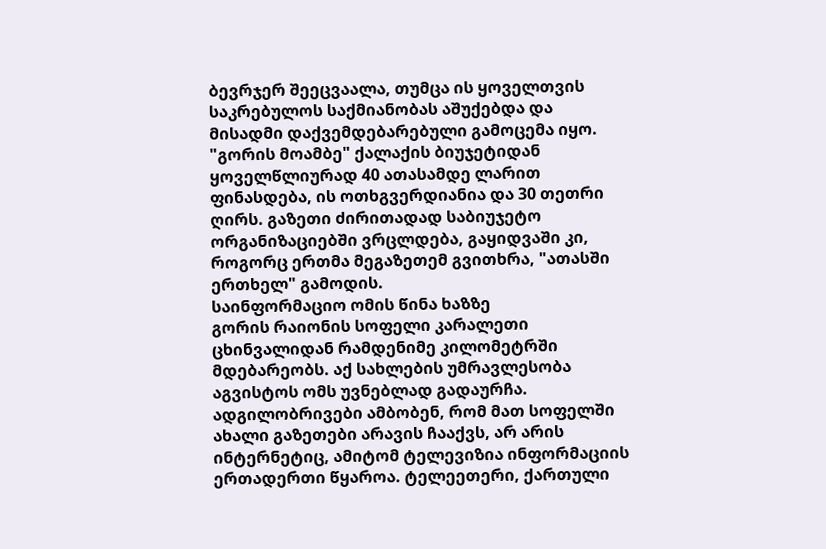ბევრჯერ შეეცვაალა, თუმცა ის ყოველთვის საკრებულოს საქმიანობას აშუქებდა და მისადმი დაქვემდებარებული გამოცემა იყო. "გორის მოამბე" ქალაქის ბიუჯეტიდან ყოველწლიურად 40 ათასამდე ლარით ფინასდება, ის ოთხგვერდიანია და 30 თეთრი ღირს. გაზეთი ძირითადად საბიუჯეტო ორგანიზაციებში ვრცლდება, გაყიდვაში კი, როგორც ერთმა მეგაზეთემ გვითხრა, "ათასში ერთხელ" გამოდის.
საინფორმაციო ომის წინა ხაზზე
გორის რაიონის სოფელი კარალეთი ცხინვალიდან რამდენიმე კილომეტრში მდებარეობს. აქ სახლების უმრავლესობა აგვისტოს ომს უვნებლად გადაურჩა. ადგილობრივები ამბობენ, რომ მათ სოფელში ახალი გაზეთები არავის ჩააქვს, არ არის ინტერნეტიც, ამიტომ ტელევიზია ინფორმაციის ერთადერთი წყაროა. ტელეეთერი, ქართული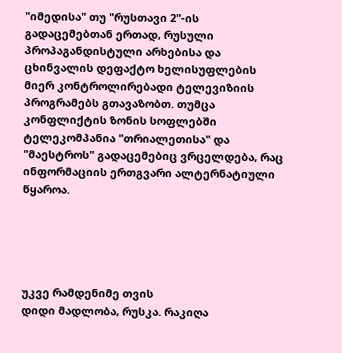"იმედისა" თუ "რუსთავი 2"-ის გადაცემებთან ერთად, რუსული პროპაგანდისტული არხებისა და ცხინვალის დეფაქტო ხელისუფლების მიერ კონტროლირებადი ტელევიზიის პროგრამებს გთავაზობთ. თუმცა კონფლიქტის ზონის სოფლებში ტელეკომპანია "თრიალეთისა" და "მაესტროს" გადაცემებიც ვრცელდება, რაც ინფორმაციის ერთგვარი ალტერნატიული წყაროა.





უკვე რამდენიმე თვის
დიდი მადლობა, რუსკა. რაკიღა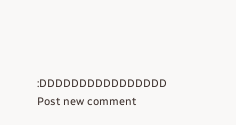:DDDDDDDDDDDDDDDD
Post new comment